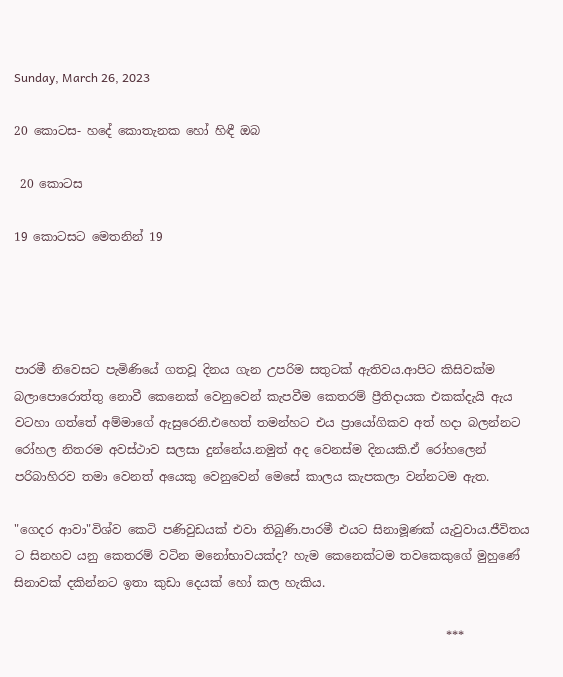Sunday, March 26, 2023

20 කොටස- හදේ කොතැනක හෝ හිඳී ඔබ

 20 කොටස

19 කොටසට මෙතනින් 19




පාරමී නිවෙසට පැමිණියේ ගතවූ දිනය ගැන උපරිම සතුටක් ඇතිවය.ආපිට කිසිවක්ම බලාපොරොත්තු නොවී කෙනෙක් වෙනුවෙන් කැපවීම කෙතරම් ප්‍රීතිදායක එකක්දැයි ඇය වටහා ගත්තේ අම්මාගේ ඇසුරෙනි.එහෙත් තමන්හට එය ප්‍රායෝගිකව අත් හදා බලන්නට රෝහල නිතරම අවස්ථාව සලසා දුන්නේය.නමුත් අද වෙනස්ම දිනයකි.ඒ රෝහලෙන් පරිබාහිරව තමා වෙනත් අයෙකු වෙනුවෙන් මෙසේ කාලය කැපකලා වන්නටම ඇත.

"ගෙදර ආවා"විශ්ව කෙටි පණිවුඩයක් එවා තිබුණි.පාරමී එයට සිනාමූණක් යැවුවාය.ජීවිතය ට සිනහව යනු කෙතරම් වටින මනෝභාවයක්ද? හැම කෙනෙක්ටම තවකෙකුගේ මුහුණේ සිනාවක් දකින්නට ඉතා කුඩා දෙයක් හෝ කල හැකිය.

                                                                        ***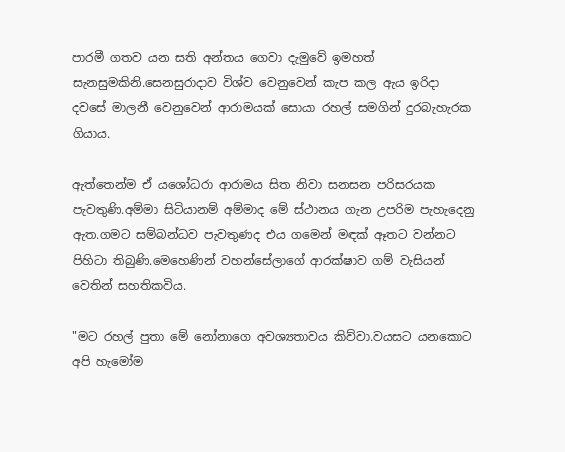පාරමී ගතව යන සති අන්තය ගෙවා දැමුවේ ඉමහත් සැනසුමකිනි.සෙනසුරාදාව විශ්ව වෙනුවෙන් කැප කල ඇය ඉරිදා දවසේ මාලනී වෙනුවෙන් ආරාමයක් සොයා රහල් සමගින් දුරබැහැරක ගියාය.

ඇත්තෙන්ම ඒ යශෝධරා ආරාමය සිත නිවා සනසන පරිසරයක පැවතුණි.අම්මා සිටියානම් අම්මාද මේ ස්ථානය ගැන උපරිම පැහැදෙනු ඇත.ගමට සම්බන්ධව පැවතුණද එය ගමෙන් මඳක් ඈතට වන්නට පිහිටා තිබුණි.මෙහෙණින් වහන්සේලාගේ ආරක්ෂාව ගම් වැසියන් වෙතින් සහතිකවිය.

"මට රහල් පුතා මේ නෝනාගෙ අවශ්‍යතාවය කිව්වා.වයසට යනකොට අපි හැමෝම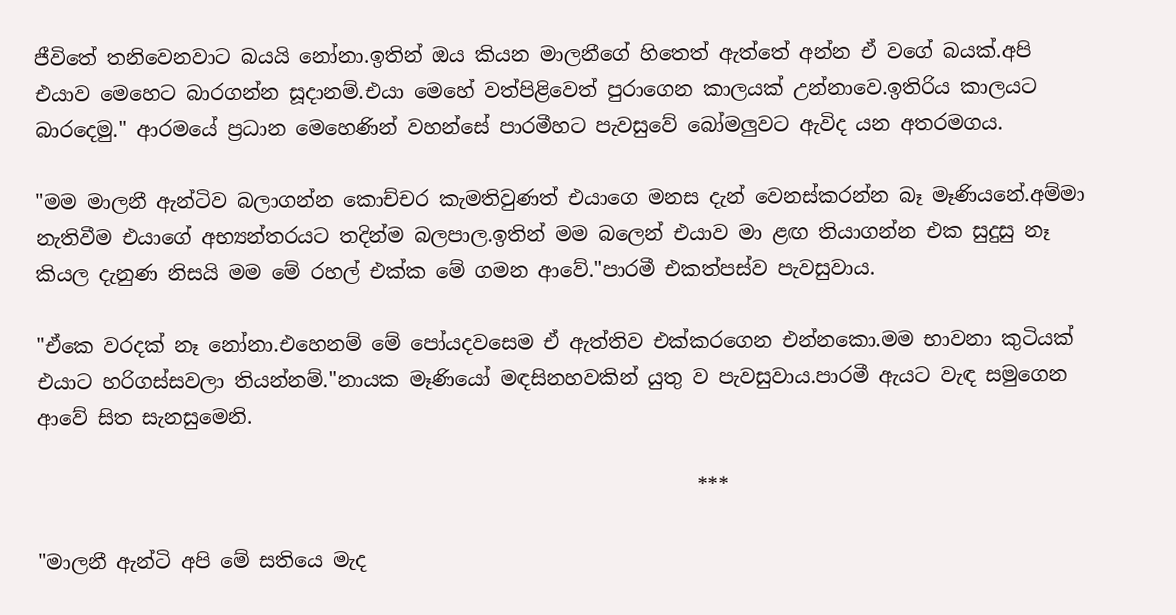ජීවිතේ තනිවෙනවාට බයයි නෝනා.ඉතින් ඔය කියන මාලනීගේ හිතෙත් ඇත්තේ අන්න ඒ වගේ බයක්.අපි එයාව මෙහෙට බාරගන්න සූදානම්.එයා මෙහේ වත්පිළිවෙත් පුරාගෙන කාලයක් උන්නාවෙ.ඉතිරිය කාලයට බාරදෙමු." ආරමයේ ප්‍රධාන මෙහෙණින් වහන්සේ පාරමීහට පැවසුවේ බෝමලුවට ඇවිද යන අතරමගය.

"මම මාලනී ඇන්ටිව බලාගන්න කොච්චර කැමතිවුණත් එයාගෙ මනස දැන් වෙනස්කරන්න බෑ මෑණියනේ.අම්මා නැතිවීම එයාගේ අභ්‍යන්තරයට තදින්ම බලපාල.ඉතින් මම බලෙන් එයාව මා ළඟ තියාගන්න එක සුදුසු නෑ කියල දැනුණ නිසයි මම මේ රහල් එක්ක මේ ගමන ආවේ."පාරමී එකත්පස්ව පැවසුවාය.

"ඒකෙ වරදක් නෑ නෝනා.එහෙනම් මේ පෝයදවසෙම ඒ ඇත්තිව එක්කරගෙන එන්නකො.මම භාවනා කුටියක් එයාට හරිගස්සවලා තියන්නම්."නායක මෑණියෝ මඳසිනහවකින් යුතු ව පැවසුවාය.පාරමී ඇයට වැඳ සමුගෙන ආවේ සිත සැනසුමෙනි.

                                                                  ***

"මාලනී ඇන්ටි අපි මේ සතියෙ මැද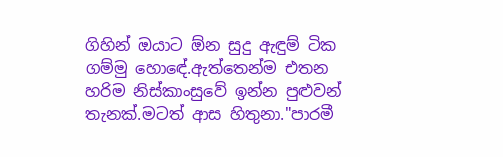ගිහින් ඔයාට ඕන සුදු ඇඳුම් ටික ගම්මු හොඳේ.ඇත්තෙන්ම එතන හරිම නිස්කාංසුවේ ඉන්න පුළුවන් තැනක්.මටත් ආස හිතුනා."පාරමී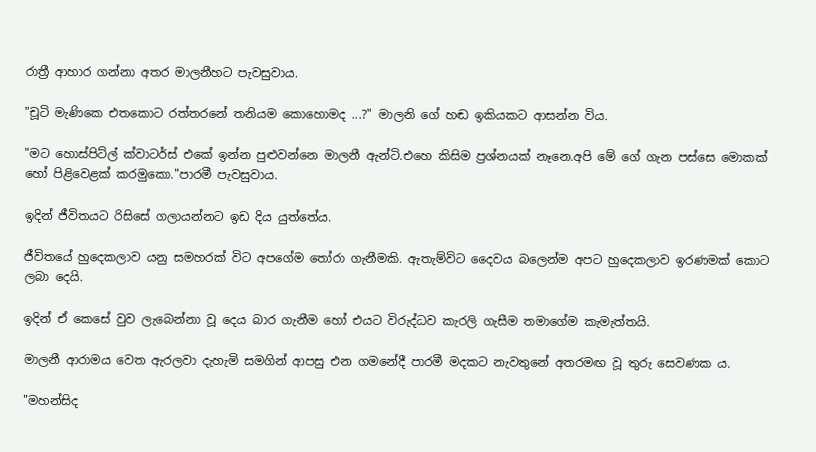රාත්‍රී ආහාර ගන්නා අතර මාලනීහට පැවසුවාය.

"චූටි මැණිකෙ එතකොට රත්තරනේ තනියම කොහොමද ...?" මාලනි ගේ හඬ ඉකියකට ආසන්න විය.

"මට හොස්පිට්ල් ක්වාටර්ස් එකේ ඉන්න පුළුවන්නෙ මාලනී ඇන්ටි.එහෙ කිසිම ප්‍රශ්නයක් නෑනෙ.අපි මේ ගේ ගැන පස්සෙ මොකක් හෝ පිළිවෙළක් කරමුකො."පාරමී පැවසුවාය.

ඉදින් ජීවිතයට රිසිසේ ගලායන්නට ඉඩ දිය යුත්තේය.

ජීවිතයේ හුදෙකලාව යනු සමහරක් විට අපගේම තෝරා ගැනීමකි. ඇතැම්විට දෛවය බලෙන්ම අපට හුදෙකලාව ඉරණමක් කොට ලබා දෙයි.

ඉදින් ඒ කෙසේ වුව ලැබෙන්නා වූ දෙය බාර ගැනීම හෝ එයට විරුද්ධව කැරලි ගැසීම තමාගේම කැමැත්තයි.

මාලනී ආරාමය වෙත ඇරලවා දැහැමි සමගින් ආපසු එන ගමනේදී පාරමී මදකට නැවතුනේ අතරමඟ වූ තුරු සෙවණක ය.

"මහන්සිද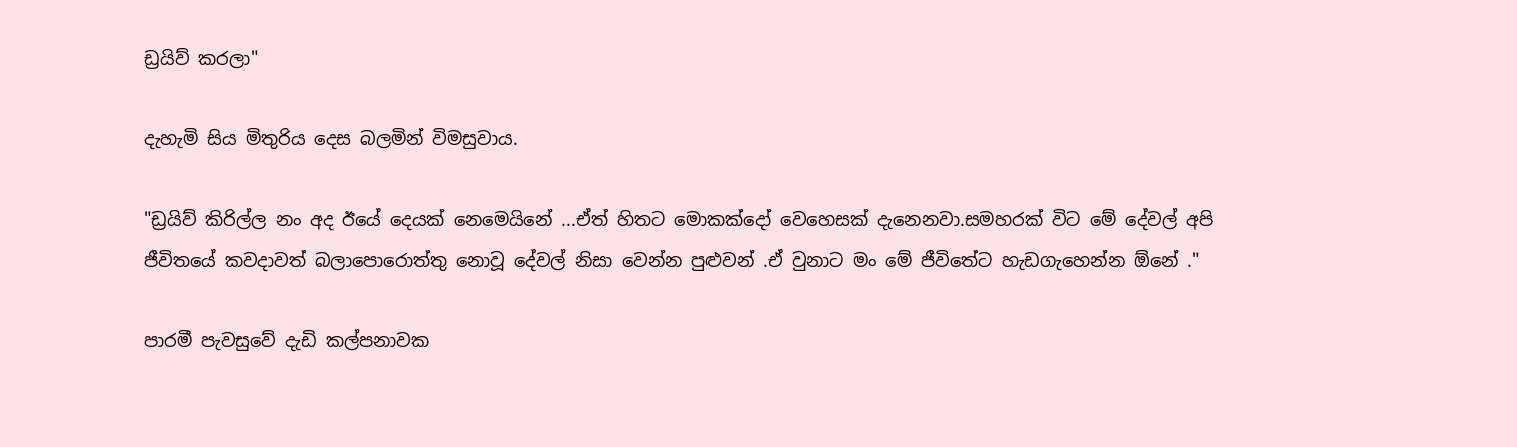ඩ්‍රයිව් කරලා"

දැහැමි සිය මිතුරිය දෙස බලමින් විමසුවාය.

"ඩ්‍රයිව් කිරිල්ල නං අද ඊයේ දෙයක් නෙමෙයිනේ ...ඒත් හිතට මොකක්දෝ වෙහෙසක් දැනෙනවා.සමහරක් විට මේ දේවල් අපි ජීවිතයේ කවදාවත් බලාපොරොත්තු නොවූ දේවල් නිසා වෙන්න පුළුවන් .ඒ වුනාට මං මේ ජීවිතේට හැඩගැහෙන්න ඕනේ ."

පාරමී පැවසුවේ දැඩි කල්පනාවක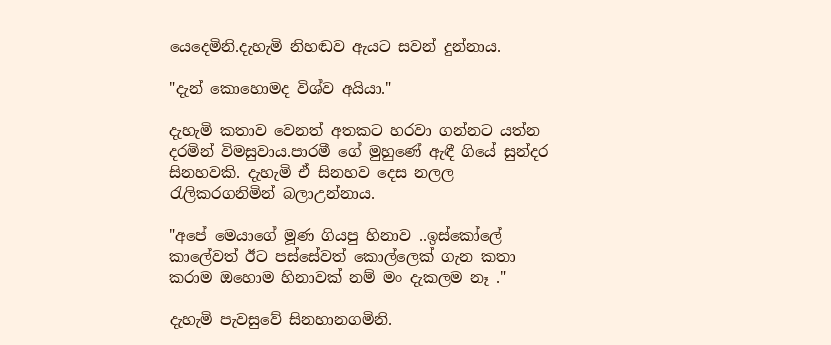යෙදෙමිනි.දැහැමි නිහඬව ඇයට සවන් දුන්නාය.

"දැන් කොහොමද විශ්ව අයියා."

දැහැමි කතාව වෙනත් අතකට හරවා ගන්නට යත්න දරමින් විමසුවාය.පාරමී ගේ මුහුණේ ඇඳී ගියේ සුන්දර සිනහවකි. දැහැමි ඒ සිනහව දෙස නලල රැලිකරගනිමින් බලාඋන්නාය.

"අපේ මෙයාගේ මූණ ගියපු හිනාව ..ඉස්කෝලේ කාලේවත් ඊට පස්සේවත් කොල්ලෙක් ගැන කතා කරාම ඔහොම හිනාවක් නම් මං දැකලම නෑ ."

දැහැමි පැවසුවේ සිනහානගමිනි.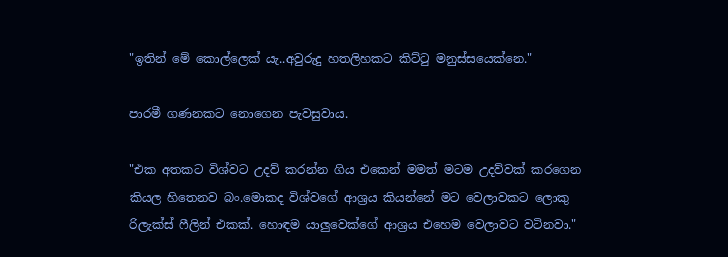"ඉතින් මේ කොල්ලෙක්‍ යැ..අවුරුදු හතලිහකට කිට්ටු මනුස්සයෙක්නෙ."

පාරමී ගණනකට නොගෙන පැවසුවාය.

"එක අතකට විශ්වට උදව් කරන්න ගිය එකෙන් මමත් මටම උදව්වක් කරගෙන කියල හිතෙනව බං.මොකද විශ්වගේ ආශ්‍රය කියන්නේ මට වෙලාවකට ලොකු රිලැක්ස් ෆීලින් එකක්. හොඳම යාලුවෙක්ගේ ආශ්‍රය එහෙම වෙලාවට වටිනවා."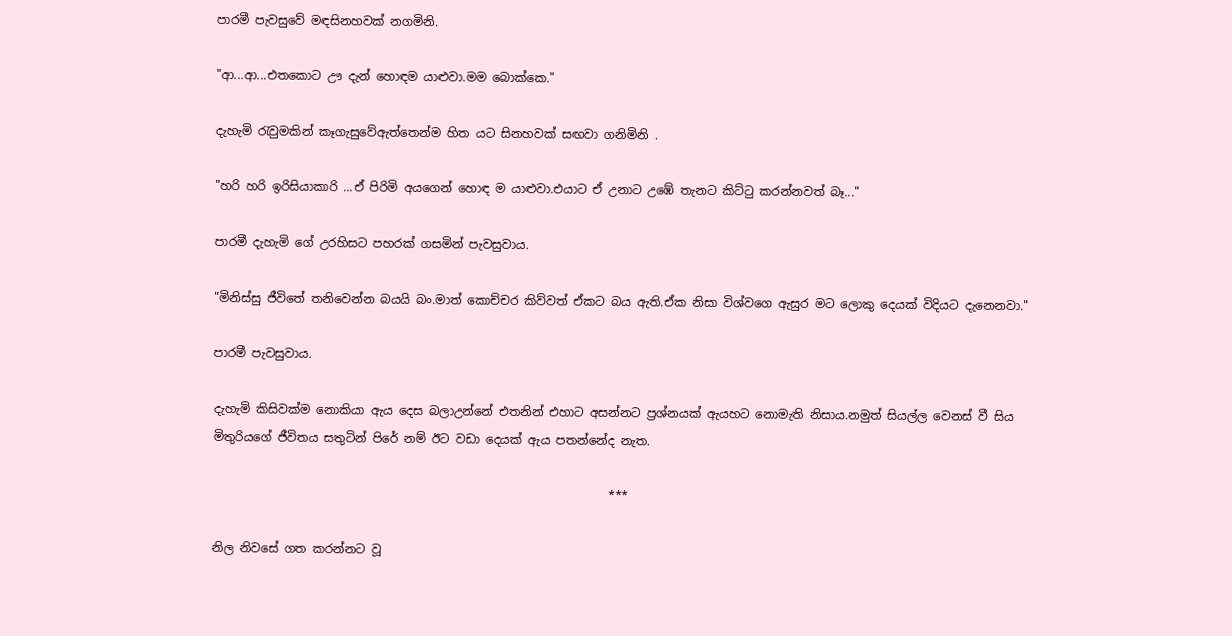පාරමී පැවසුවේ මඳසිනහවක් නගමිනි.

"ආ...ආ...එතකොට ඌ දැන් හොඳම යාළුවා.මම බොක්කෙ."

දැහැමි රැවුමකින් කෑගැසුවේඇත්තෙන්ම හිත යට සිනහවක් සඟවා ගනිමිනි .

"හරි හරි ඉරිසියාකාරි ...ඒ පිරිමි අයගෙන් හොඳ ම යාළුවා.එයාට ඒ උනාට උඹේ තැනට කිට්ටු කරන්නවත් බෑ..."

පාරමී දැහැමි ගේ උරහිසට පහරක් ගසමින් පැවසුවාය.

"මිනිස්සු ජීවිතේ තනිවෙන්න බයයි බං.මාත් කොච්චර කිව්වත් ඒකට බය ඇති.ඒක නිසා විශ්වගෙ ඇසුර මට ලොකු දෙයක් විදියට දැනෙනවා."

පාරමී පැවසුවාය.

දැහැමි කිසිවක්ම නොකියා ඇය දෙස බලාඋන්නේ එතනින් එහාට අසන්නට ප්‍රශ්නයක් ඇයහට නොමැති නිසාය.නමුත් සියල්ල වෙනස් වී සිය මිතුරියගේ ජීවිතය සතුටින් පිරේ නම් ඊට වඩා දෙයක් ඇය පතන්නේද නැත.

                                                                  ***

නිල නිවසේ ගත කරන්නට වූ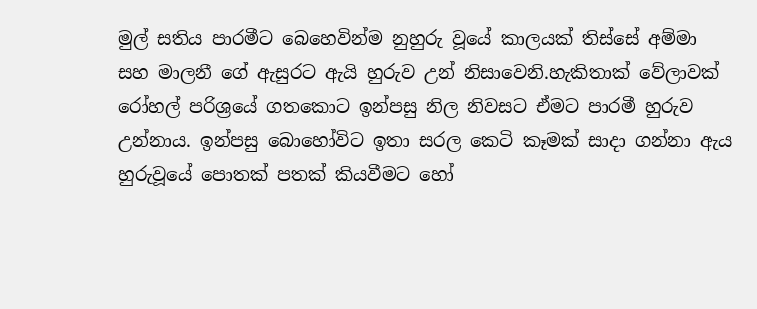මුල් සතිය පාරමීට බෙහෙවින්ම නුහුරු වූයේ කාලයක් තිස්සේ අම්මා සහ මාලනී ගේ ඇසුරට ඇයි හුරුව උන් නිසාවෙනි.හැකිතාක් වේලාවක් රෝහල් පරිශ්‍රයේ ගතකොට ඉන්පසු නිල නිවසට ඒමට පාරමී හුරුව උන්නාය. ඉන්පසු බොහෝවිට ඉතා සරල කෙටි කෑමක් සාදා ගන්නා ඇය හුරුවූයේ පොතක් පතක් කියවීමට හෝ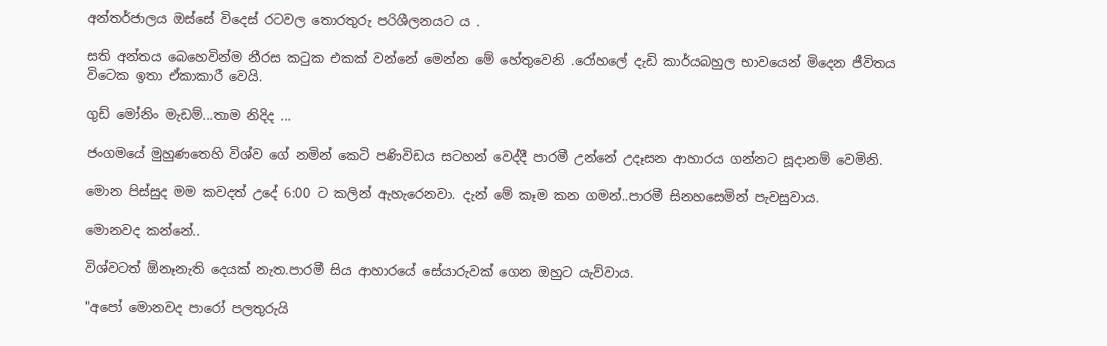අන්තර්ජාලය ඔස්සේ විදෙස් රටවල තොරතුරු පරිශීලනයට ය .

සති අන්තය බෙහෙවින්ම නීරස කටුක එකක් වන්නේ මෙන්න මේ හේතුවෙනි .රෝහලේ දැඩි කාර්යබහුල භාවයෙන් මිදෙන ජීවිතය විටෙක ඉතා ඒකාකාරී වෙයි.

ගුඩ් මෝනිං මැඩම්...තාම නිදිද ...

ජංගමයේ මුහුණතෙහි විශ්ව ගේ නමින් කෙටි පණිවිඩය සටහන් වෙද්දී පාරමී උන්නේ උදෑසන ආහාරය ගන්නට සූදානම් වෙමිනි.

මොන පිස්සුද මම කවදත් උදේ 6:00 ට කලින් ඇහැරෙනවා. දැන් මේ කෑම කන ගමන්..පාරමී සිනහසෙමින් පැවසුවාය.

මොනවද කන්නේ..

විශ්වටත් ඕනෑනැති දෙයක් නැත.පාරමී සිය ආහාරයේ සේයාරුවක් ගෙන ඔහුට යැව්වාය.

"අපෝ මොනවද පාරෝ පලතුරුයි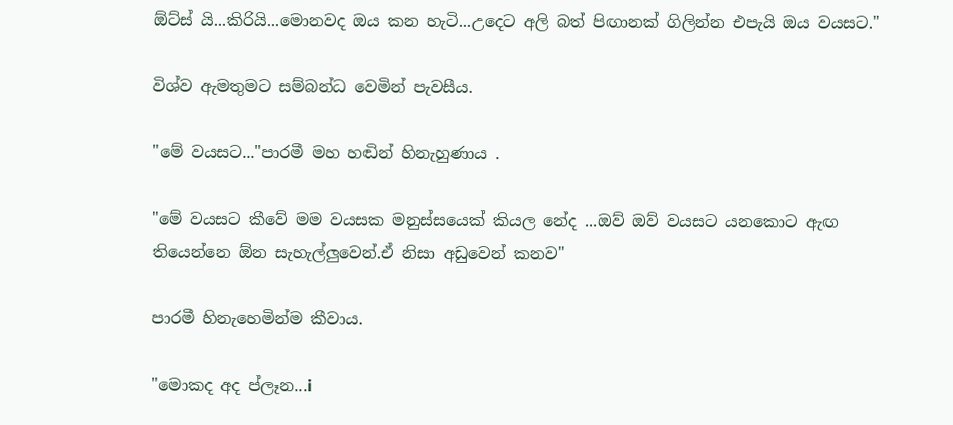ඕට්ස්‍ යි...කිරියි...මොනවද ඔය කන හැටි...උදෙට අලි බත් පිඟානක් ගිලින්න එපැයි ඔය වයසට."

විශ්ව ඇමතුමට සම්බන්ධ වෙමින් පැවසීය.

"මේ වයසට..."පාරමී මහ හඬින් හිනැහුණාය .

"මේ වයසට කීවේ මම වයසක මනුස්සයෙක් කියල නේද ...ඔව් ඔව් වයසට යනකොට ඇඟ තියෙන්නෙ ඕන සැහැල්ලුවෙන්.ඒ නිසා අඩුවෙන් කනව"

පාරමී හිනැහෙමින්ම කීවාය.

"මොකද අද ප්ලෑන...i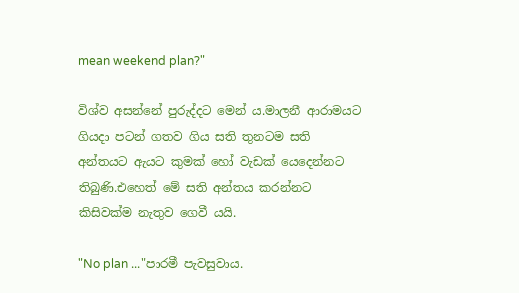mean weekend plan?"

විශ්ව අසන්නේ පුරුද්දට මෙන් ය.මාලනී ආරාමයට ගියදා පටන් ගතව ගිය සති තුනටම සති අන්තයට ඇයට කුමක් හෝ වැඩක් යෙදෙන්නට තිබුණි.එහෙත් මේ සති අන්තය කරන්නට කිසිවක්ම නැතුව ගෙවී යයි.

"No plan ..."පාරමී පැවසුවාය.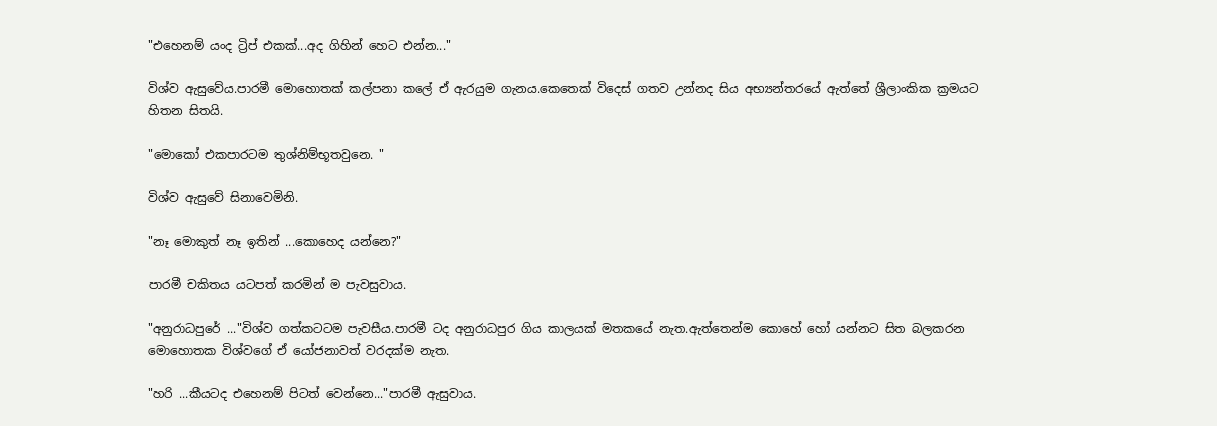"එහෙනම් යංද ට්‍රිප් එකක්...අද ගිහින් හෙට එන්න..."

විශ්ව ඇසුවේය.පාරමී මොහොතක් කල්පනා කලේ ඒ ඇරයුම ගැනය.කෙතෙක් විදෙස් ගතව උන්නද සිය අභ්‍යන්තරයේ ඇත්තේ ශ්‍රීලාංකික ක්‍රමයට හිතන සිතයි.

"මොකෝ එකපාරටම තුශ්නිම්භූතවුනෙ. "

විශ්ව ඇසුවේ සිනාවෙමිනි.

"නෑ මොකුත් නෑ ඉතින් ...කොහෙද යන්නෙ?"

පාරමී චකිතය යටපත් කරමින් ම පැවසුවාය.

"අනුරාධපුරේ ..."විශ්ව ගත්කටටම පැවසීය.පාරමී ටද අනුරාධපුර ගිය කාලයක් මතකයේ නැත.ඇත්තෙන්ම කොහේ හෝ යන්නට සිත බලකරන මොහොතක විශ්වගේ ඒ යෝජනාවත් වරදක්ම නැත.

"හරි ...කීයටද එහෙනම් පිටත් වෙන්නෙ..."පාරමී ඇසුවාය.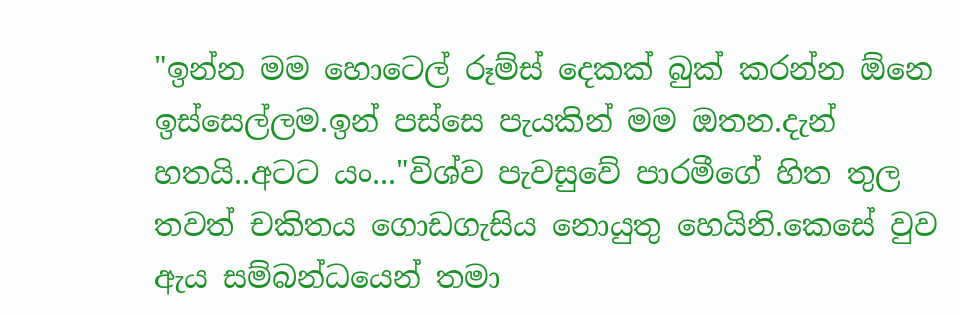"ඉන්න මම හොටෙල් රූම්ස් දෙකක් බුක් කරන්න ඕනෙ ඉස්සෙල්ලම.ඉන් පස්සෙ පැයකින් මම ඔතන.දැන් හතයි..අටට යං..."විශ්ව පැවසුවේ පාරමීගේ හිත තුල තවත් චකිතය ගොඩගැසිය නොයුතු හෙයිනි.කෙසේ වුව ඇය සම්බන්ධයෙන් තමා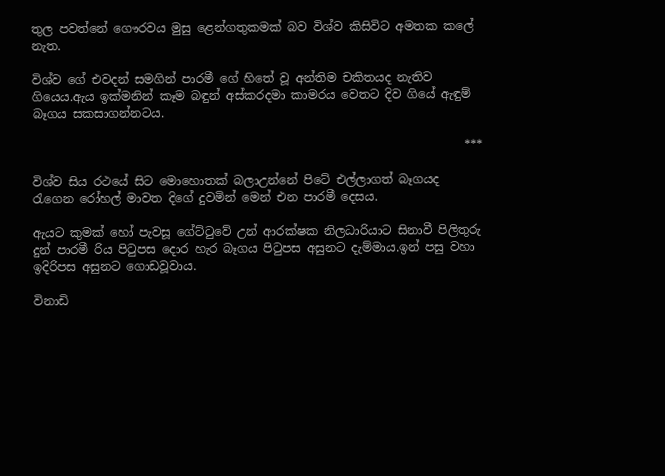තුල පවත්නේ ගෞරවය මුසු ළෙන්ගතුකමක් බව විශ්ව කිසිවිට අමතක කලේ නැත.

විශ්ව ගේ එවදන් සමගින් පාරමී ගේ හිතේ වූ අන්තිම චකිතයද නැතිව ගියෙය.ඇය ඉක්මනින් කෑම බඳුන් අස්කරදමා කාමරය වෙතට දිව ගියේ ඇඳුම් බෑගය සකසාගන්නටය.

                                                                        ***

විශ්ව සිය රථයේ සිට මොහොතක් බලාඋන්නේ පිටේ එල්ලාගත් බෑගයද රැගෙන රෝහල් මාවත දිගේ දුවමින් මෙන් එන පාරමී දෙසය.

ඇයට කුමක් හෝ පැවසූ ගේට්ටුවේ උන් ආරක්ෂක නිලධාරියාට සිනාවී පිලිතුරු දුන් පාරමී රිය පිටුපස දොර හැර බෑගය පිටුපස අසුනට දැම්මාය.ඉන් පසු වහා ඉදිරිපස අසුනට ගොඩවූවාය.

විනාඩි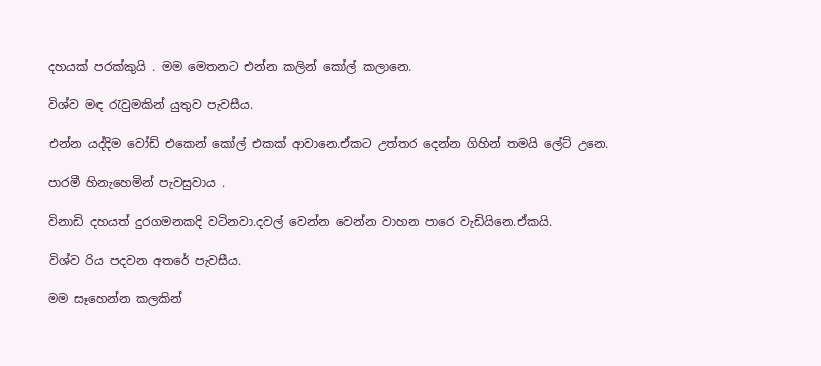දහයක් පරක්කුයි . මම මෙතනට එන්න කලින් කෝල් කලානෙ.

විශ්ව මඳ රැවුමකින් යුතුව පැවසීය.

එන්න යද්දිම වෝඩ් එකෙන් කෝල් එකක් ආවානෙ.ඒකට උත්තර දෙන්න ගිහින් තමයි ලේට් උනෙ.

පාරමී හිනැහෙමින් පැවසුවාය .

විනාඩි දහයත් දුරගමනකදි වටිනවා.දවල් වෙන්න වෙන්න වාහන පාරෙ වැඩියිනෙ.ඒකයි.

විශ්ව රිය පදවන අතරේ පැවසීය.

මම සෑහෙන්න කලකින්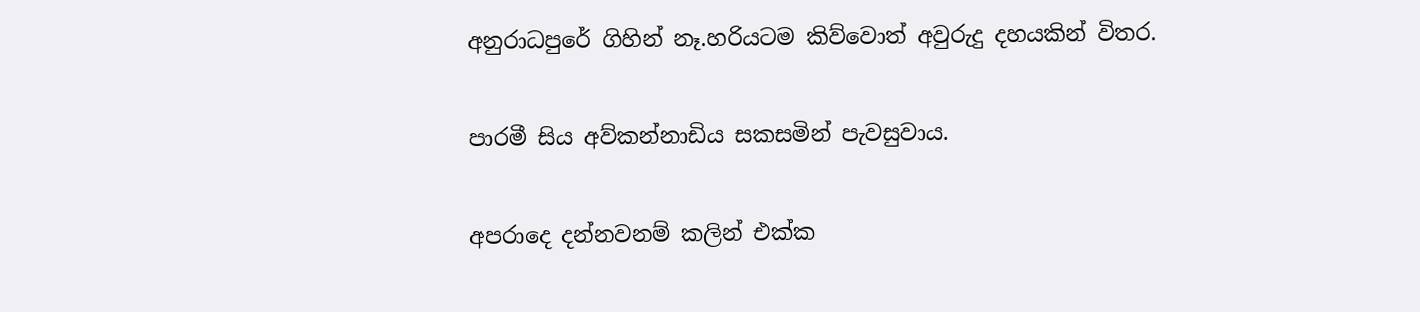අනුරාධපුරේ ගිහින් නෑ.හරියටම කිව්වොත් අවුරුදු දහයකින් විතර.

පාරමී සිය අව්කන්නාඩිය සකසමින් පැවසුවාය.

අපරාදෙ දන්නවනම් කලින් එක්ක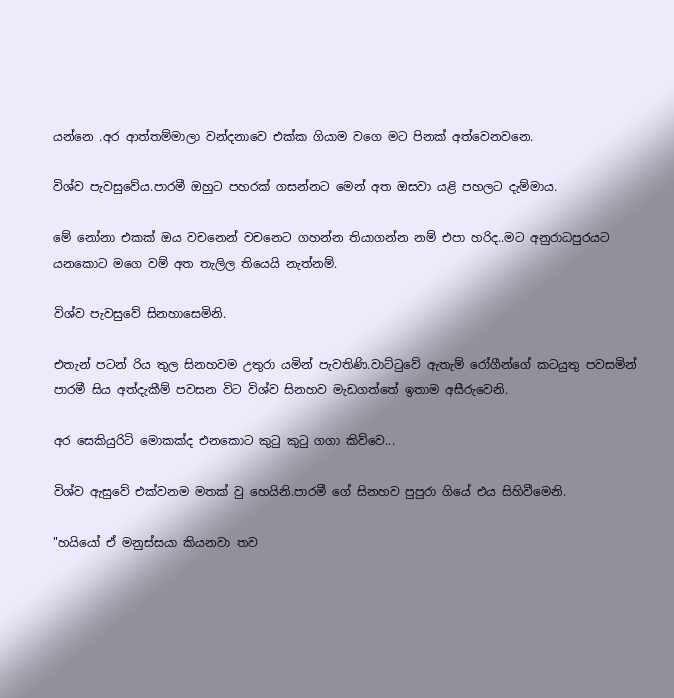යන්නෙ .අර ආත්තම්මාලා වන්දනාවෙ එක්ක ගියාම වගෙ මට පිනක් අත්වෙනවනෙ.

විශ්ව පැවසුවේය.පාරමී ඔහුට පහරක් ගසන්නට මෙන් අත ඔසවා යළි පහලට දැම්මාය.

මේ නෝනා එකක් ඔය වචනෙන් වචනෙට ගහන්න තියාගන්න නම් එපා හරිද..මට අනුරාධපුරයට යනකොට මගෙ වම් අත තැලිල තියෙයි නැත්නම්.

විශ්ව පැවසුවේ සිනහාසෙමිනි.

එතැන් පටන් රිය තුල සිනහවම උතුරා යමින් පැවතිණි.වාට්ටුවේ ඇතැම් රෝගීන්ගේ කටයුතු පවසමින් පාරමී සිය අත්දැකීම් පවසන විට විශ්ව සිනහව මැඩගත්තේ ඉතාම අසීරුවෙනි.

අර සෙකියුරිටි මොකක්ද එනකොට කුටු කුටු ගගා කිව්වෙ...

විශ්ව ඇසුවේ එක්වනම මතක් වු හෙයිනි.පාරමී ගේ සිනහව පුපුරා ගියේ එය සිහිවීමෙනි.

"හයියෝ ඒ මනුස්සයා කියනවා තව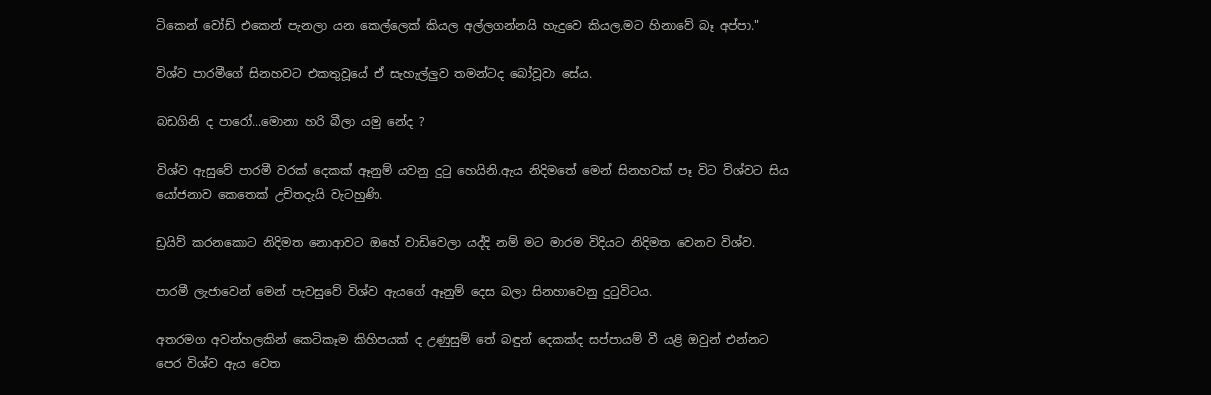ටිකෙන් වෝඩ් එකෙන් පැනලා යන කෙල්ලෙක් කියල අල්ලගන්නයි හැදුවෙ කියල.මට හිනාවේ බෑ අප්පා."

විශ්ව පාරමීගේ සිනහවට එකතුවූයේ ඒ සැහැල්ලුව තමන්ටද බෝවූවා සේය.

බඩගිනි ද පාරෝ...මොනා හරි බීලා යමු නේද ?

විශ්ව ඇසුවේ පාරමී වරක් දෙකක් ඈනුම් යවනු දුටු හෙයිනි.ඇය නිදිමතේ මෙන් සිනහවක් පෑ විට විශ්වට සිය යෝජනාව කෙතෙක් උචිතදැයි වැටහුණි.

ඩ්‍රයිව් කරනකොට නිදිමත නොආවට ඔහේ වාඩිවෙලා යද්දි නම් මට මාරම විදියට නිදිමත වෙනව විශ්ව.

පාරමී ලැජාවෙන් මෙන් පැවසුවේ විශ්ව ඇයගේ ඈනුම් දෙස බලා සිනහාවෙනු දුටුවිටය.

අතරමග අවන්හලකින් කෙටිකෑම කිහිපයක් ද උණුසුම් තේ බඳුන් දෙකක්ද සප්පායම් වී යළි ඔවුන් එන්නට පෙර විශ්ව ඇය වෙත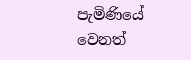පැමිණියේ වෙනත්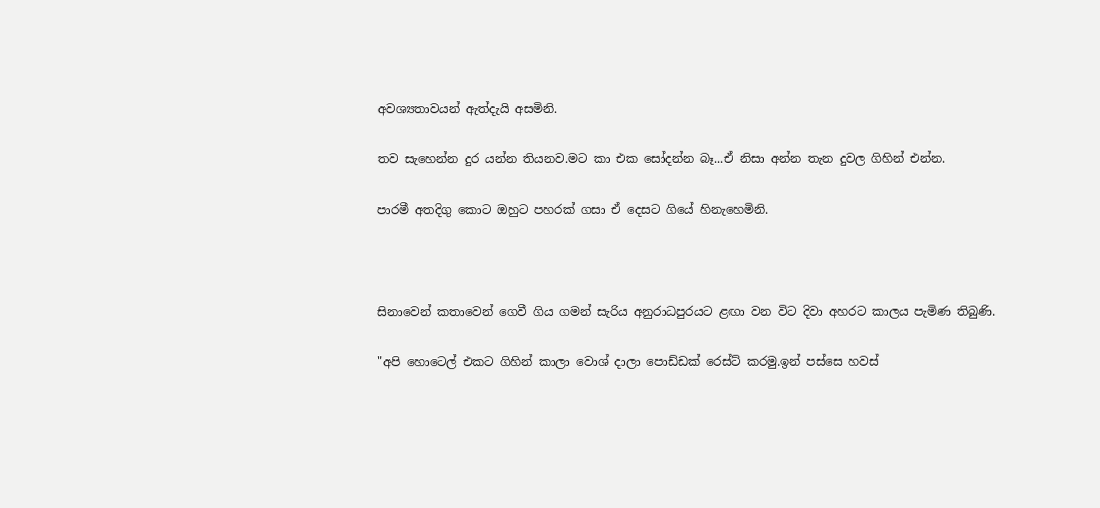අවශ්‍යතාවයන් ඇත්දැයි අසමිනි.

තව සැහෙන්න දුර යන්න තියනව.මට කා එක සෝදන්න බෑ...ඒ නිසා අන්න තැන දුවල ගිහින් එන්න.

පාරමී අතදිගු කොට ඔහුට පහරක් ගසා ඒ දෙසට ගියේ හිනැහෙමිනි.



සිනාවෙන් කතාවෙන් ගෙවී ගිය ගමන් සැරිය අනුරාධපුරයට ළඟා වන විට දිවා අහරට කාලය පැමිණ තිබුණි.

"අපි හොටෙල් එකට ගිහින් කාලා වොශ් දාලා පොඩ්ඩක් රෙස්ට් කරමු.ඉන් පස්සෙ හවස්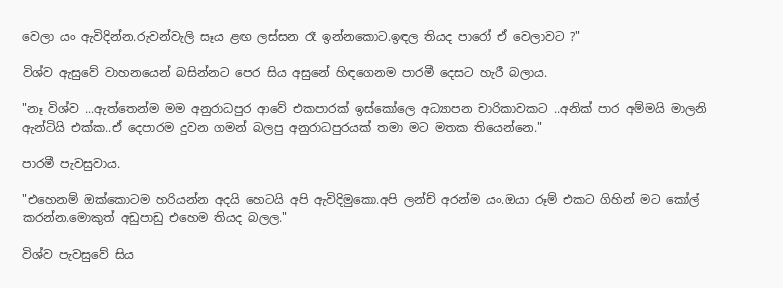වෙලා යං ඇවිදින්න.රුවන්වැලි සෑය ළඟ ලස්සන රෑ ඉන්නකොට.ඉඳල තියද පාරෝ ඒ වෙලාවට ?"

විශ්ව ඇසුවේ වාහනයෙන් බසින්නට පෙර සිය අසුනේ හිඳගෙනම පාරමී දෙසට හැරී බලාය.

"නෑ විශ්ව ...ඇත්තෙන්ම මම අනුරාධපුර ආවේ එකපාරක් ඉස්කෝලෙ අධ්‍යාපන චාරිකාවකට ..අනික් පාර අම්මයි මාලනි ඇන්ටියි එක්ක..ඒ දෙපාරම දුවන ගමන් බලපු අනුරාධපුරයක් තමා මට මතක තියෙන්නෙ."

පාරමී පැවසුවාය.

"එහෙනම් ඔක්කොටම හරියන්න අදයි හෙටයි අපි ඇවිදිමුකො.අපි ලන්ච් අරන්ම යං.ඔයා රූම් එකට ගිහින් මට කෝල් කරන්න.මොකුත් අඩුපාඩු එහෙම තියද බලල."

විශ්ව පැවසුවේ සිය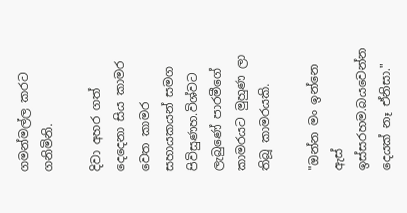ගමන්මල්ල කරට ගනිමිනි.

දිවා අහර ගත් දෙදෙනා සිය කාමර වෙත කාමර සහායකයන් සමග පිවිසුණහ.විශ්වට ලැබුණේ පාරමීගේ කාමරයට මුහුණ ලා තිබූ කාමරයකි.

"ඔන්න මං ඉන්නෙ ඇස් ඉස්සරහම.බයවෙන්න දෙයක් නෑ ඒනිසා."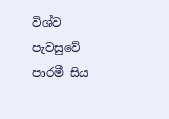විශ්ව පැවසුවේ පාරමී සිය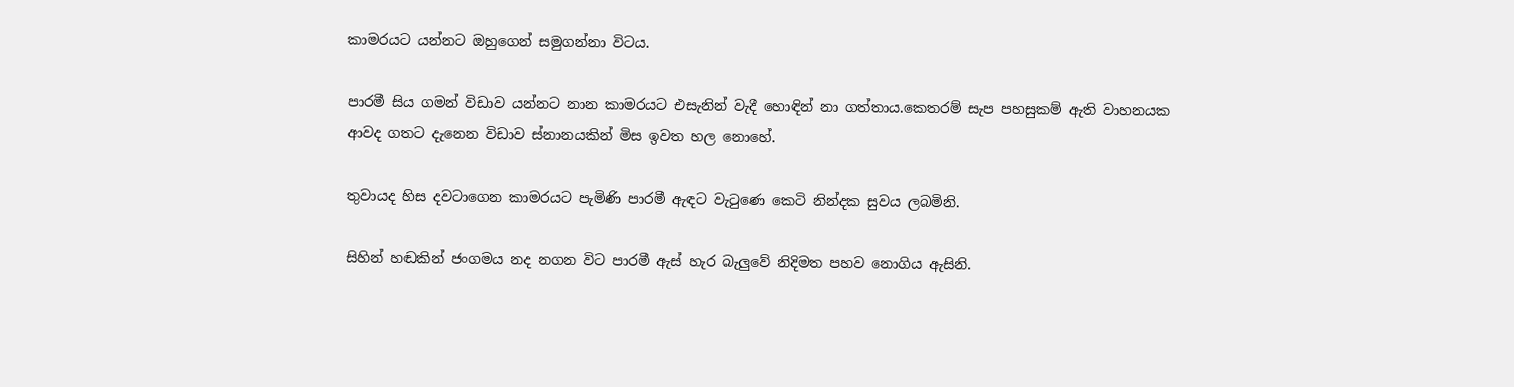කාමරයට යන්නට ඔහුගෙන් සමුගන්නා විටය.

පාරමී සිය ගමන් විඩාව යන්නට නාන කාමරයට එසැනින් වැදී හොඳින් නා ගත්තාය.කෙතරම් සැප පහසුකම් ඇති වාහනයක ආවද ගතට දැනෙන විඩාව ස්නානයකින් මිස ඉවත හල නොහේ.

තුවායද හිස දවටාගෙන කාමරයට පැමිණි පාරමී ඇඳට වැටුණෙ කෙටි නින්දක සුවය ලබමිනි.

සිහින් හඬකින් ජංගමය නද නගන විට පාරමී ඇස් හැර බැලුවේ නිදිමත පහව නොගිය ඇසිනි.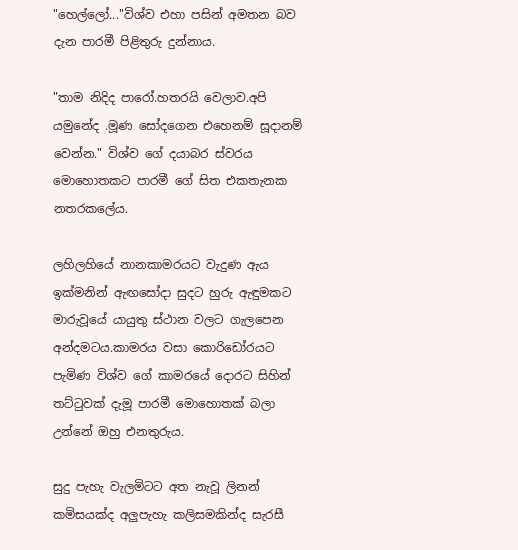"හෙල්ලෝ..."විශ්ව එහා පසින් අමතන බව දැන පාරමී පිළිතුරු දුන්නාය.

"තාම නිදිද පාරෝ.හතරයි වෙලාව.අපි යමුනේද .මූණ සෝදගෙන එහෙනම් සූදානම් වෙන්න." විශ්ව ගේ දයාබර ස්වරය මොහොතකට පාරමී ගේ සිත එකතැනක නතරකලේය.

ලහිලහියේ නානකාමරයට වැදුණ ඇය ඉක්මනින් ඇඟසෝදා සුදට හුරු ඇඳුමකට මාරුවූයේ යායුතු ස්ථාන වලට ගැලපෙන අන්දමටය.කාමරය වසා කොරිඩෝරයට පැමිණ විශ්ව ගේ කාමරයේ දොරට සිහින් තට්ටුවක් දැමූ පාරමී මොහොතක් බලා උන්නේ ඔහු එනතුරුය.

සුදු පැහැ වැලමිටට අත නැවූ ලිනන් කමිසයක්ද අලුපැහැ කලිසමකින්ද සැරසී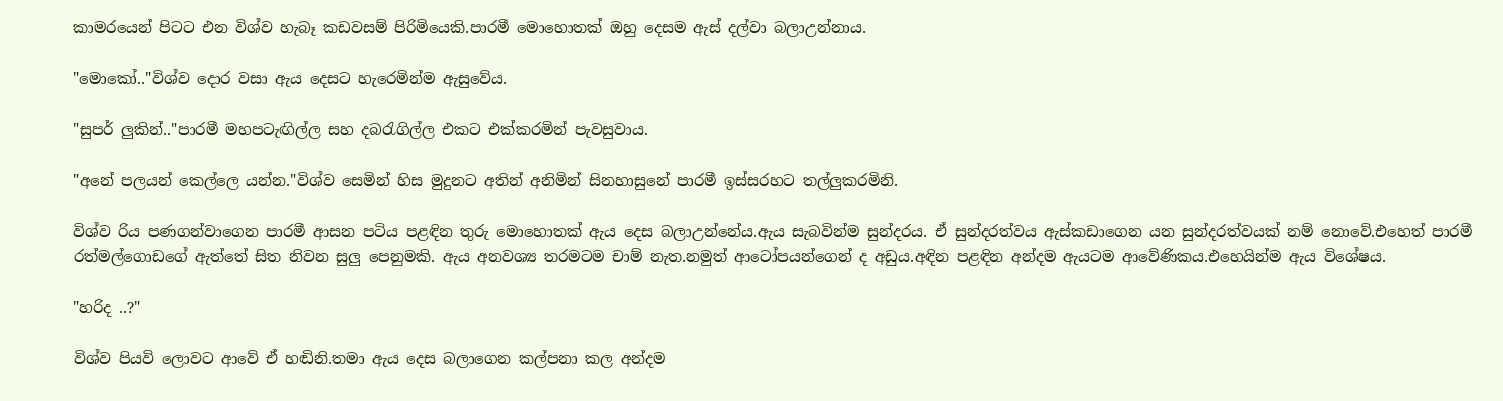කාමරයෙන් පිටට එන විශ්ව හැබෑ කඩවසම් පිරිමියෙකි.පාරමී මොහොතක් ඔහු දෙසම ඇස් දල්වා බලාඋන්නාය.

"මොකෝ.."විශ්ව දොර වසා ඇය දෙසට හැරෙමින්ම ඇසුවේය.

"සුපර් ලුකින්.."පාරමී මහපටැඟිල්ල සහ දබරැගිල්ල එකට එක්කරමින් පැවසුවාය.

"අනේ පලයන් කෙල්ලෙ යන්න."විශ්ව සෙමින් හිස මුදුනට අතින් අනිමින් සිනහාසුනේ පාරමී ඉස්සරහට තල්ලුකරමිනි.

විශ්ව රිය පණගන්වාගෙන පාරමී ආසන පටිය පළඳින තුරු මොහොතක් ඇය දෙස බලාඋන්නේය.ඇය සැබවින්ම සුන්දරය. ඒ සුන්දරත්වය ඇස්කඩාගෙන යන සුන්දරත්වයක් නම් නොවේ.එහෙත් පාරමී රත්මල්ගොඩගේ ඇත්තේ සිත නිවන සුලු පෙනුමකි. ඇය අනවශ්‍ය තරමටම චාම් නැත.නමුත් ආටෝපයන්ගෙන් ද අඩුය.අඳින පළඳින අන්දම ඇයටම ආවේණිකය.එහෙයින්ම ඇය විශේෂය.

"හරිද ..?"

විශ්ව පියවි ලොවට ආවේ ඒ හඬිනි.තමා ඇය දෙස බලාගෙන කල්පනා කල අන්දම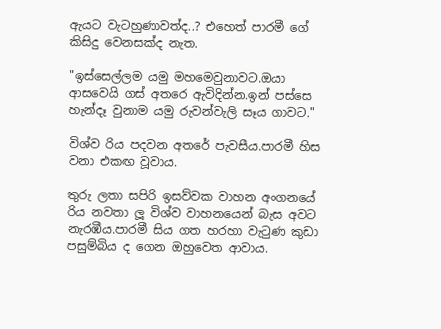ඇයට වැටහුණාවත්ද..? එහෙත් පාරමී ගේ කිසිදු වෙනසක්ද නැත.

"ඉස්සෙල්ලම යමු මහමෙවුනාවට.ඔයා ආසවෙයි ගස් අතරෙ ඇවිදින්න.ඉන් පස්සෙ හැන්දෑ වුනාම යමු රුවන්වැලි සෑය ගාවට."

විශ්ව රිය පදවන අතරේ පැවසීය.පාරමී හිස වනා එකඟ වූවාය.

තුරු ලතා සපිරි ඉසව්වක වාහන අංගනයේ රිය නවතා ලූ විශ්ව වාහනයෙන් බැස අවට නැරඹීය.පාරමී සිය ගත හරහා වැටුණ කුඩා පසුම්බිය ද ගෙන ඔහුවෙත ආවාය.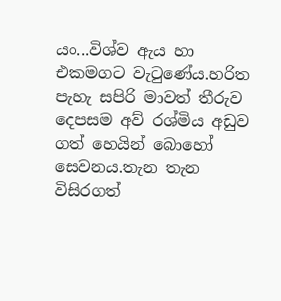යං...විශ්ව ඇය හා එකමගට වැටුණේය.හරිත පැහැ සපිරි මාවත් තීරුව දෙපසම අව් රශ්මිය අඩුව ගත් හෙයින් බොහෝ සෙවනය.තැන තැන විසිරගත්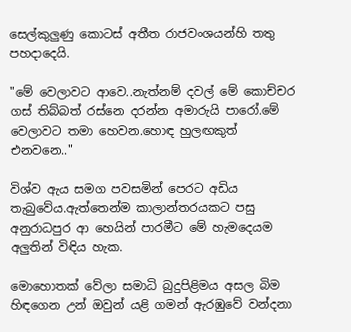සෙල්කුලුණු කොටස් අතීත රාජවංශයන්හි තතු පහදාදෙයි.

"මේ වෙලාවට ආවෙ..නැත්නම් දවල් මේ කොච්චර ගස් තිබ්බත් රස්නෙ දරන්න අමාරුයි පාරෝ.මේ වෙලාවට තමා හෙවන.හොඳ හුලඟකුත් එනවනෙ.."

විශ්ව ඇය සමග පවසමින් පෙරට අඩිය තැබුවේය.ඇත්තෙන්ම කාලාන්තරයකට පසු අනුරාධපුර ආ හෙයින් පාරමීට මේ හැමදෙයම අලුතින් විඳිය හැක.

මොහොතක් වේලා සමාධි බුදුපිළිමය අසල බිම හිඳගෙන උන් ඔවුන් යළි ගමන් ඇරඹුවේ වන්දනා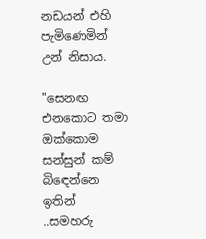නඩයන් එහි පැමිණෙමින් උන් නිසාය.

"සෙනඟ එනකොට තමා ඔක්කොම සන්සුන් කම් බිඳෙන්නෙ ඉතින් ..සමහරු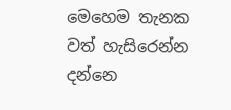මෙහෙම තැනක වත් හැසිරෙන්න දන්නෙ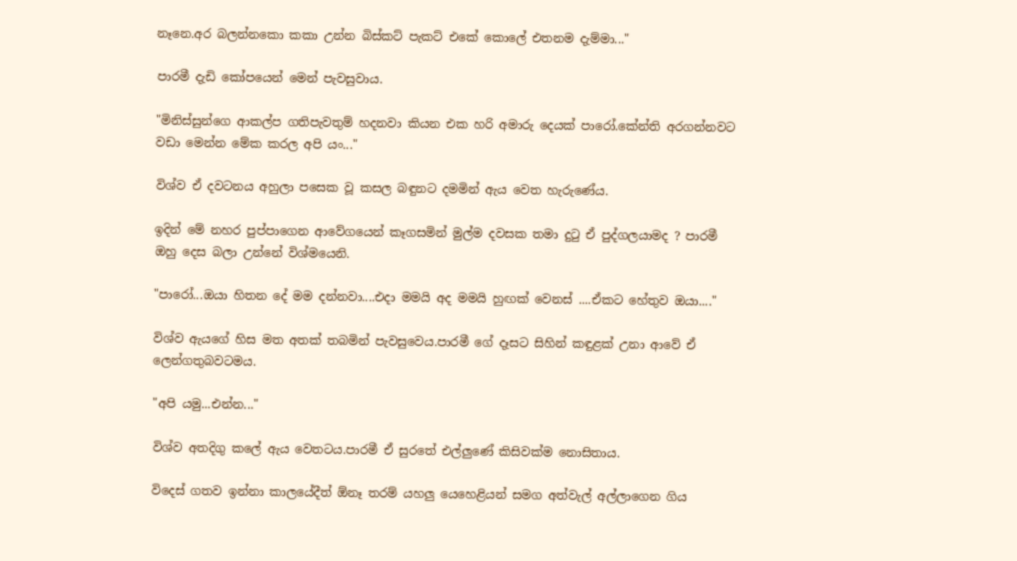නෑනෙ.අර බලන්නකො කකා උන්න බිස්කට් පැකට් එකේ කොලේ එතනම දැම්මා..."

පාරමී දැඩි කෝපයෙන් මෙන් පැවසුවාය.

"මිනිස්සුන්ගෙ ආකල්ප ගතිපැවතුම් හදනවා කියන එක හරි අමාරු දෙයක් පාරෝ.කේන්ති අරගන්නවට වඩා මෙන්න මේක කරල අපි යං..."

විශ්ව ඒ දවටනය අහුලා පසෙක වූ කසල බඳුනට දමමින් ඇය වෙත හැරුණේය.

ඉදින් මේ නහර පුප්පාගෙන ආවේගයෙන් කෑගසමින් මුල්ම දවසක තමා දුටු ඒ පුද්ගලයාමද ? පාරමී ඔහු දෙස බලා උන්නේ විශ්මයෙනි.

"පාරෝ...ඔයා හිතන දේ මම දන්නවා....එදා මමයි අද මමයි හුඟක් වෙනස් ....ඒකට හේතුව ඔයා...."

විශ්ව ඇයගේ හිස මත අතක් තබමින් පැවසුවෙය.පාරමී ගේ දෑසට සිහින් කඳුළක් උනා ආවේ ඒ ලෙන්ගතුබවටමය.

"අපි යමු...එන්න..."

විශ්ව අතදිගු කලේ ඇය වෙතටය.පාරමී ඒ සුරතේ එල්ලුණේ කිසිවක්ම නොසිතාය.

විදෙස් ගතව ඉන්නා කාලයේදීත් ඕනෑ තරම් යහලු යෙහෙළියන් සමග අත්වැල් අල්ලාගෙන ගිය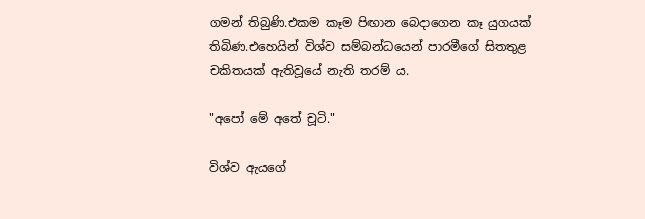ගමන් තිබුණි.එකම කෑම පිඟාන බෙදාගෙන කෑ යුගයක් තිබිණ.එහෙයින් විශ්ව සම්බන්ධයෙන් පාරමීගේ සිතතුළ චකිතයක් ඇතිවූයේ නැති තරම්‍ ය.

"අපෝ මේ අතේ චූටි."

විශ්ව ඇයගේ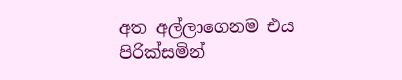අත අල්ලාගෙනම එය පිරික්සමින්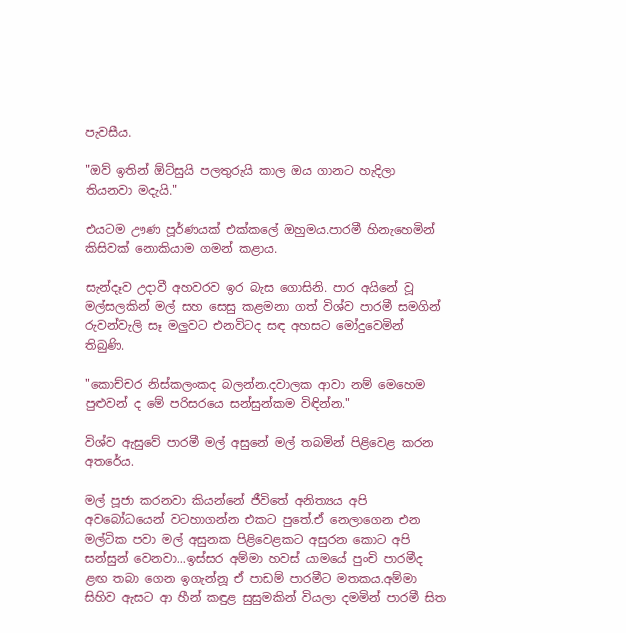පැවසීය.

"ඔව් ඉතින් ඕට්සුයි පලතුරුයි කාල ඔය ගානට හැදිලා තියනවා මදැයි."

එයටම ඌණ පූර්ණයක් එක්කලේ ඔහුමය.පාරමී හිනැහෙමින් කිසිවක් නොකියාම ගමන් කළාය.

සැන්දෑව උදාවී අහවරව ඉර බැස ගොසිනි. පාර අයිනේ වූ මල්සලකින් මල් සහ සෙසු කළමනා ගත් විශ්ව පාරමී සමගින් රුවන්වැලි සෑ මලුවට එනවිටද සඳ අහසට මෝදුවෙමින් තිබුණි.

"කොච්චර නිස්කලංකද බලන්න.දවාලක ආවා නම් මෙහෙම පුළුවන් ද මේ පරිසරයෙ සන්සුන්කම විඳින්න."

විශ්ව ඇසුවේ පාරමී මල් අසුනේ මල් තබමින් පිළිවෙළ කරන අතරේය.

මල් පූජා කරනවා කියන්නේ ජීවිතේ අනිත්‍යය අපි අවබෝධයෙන් වටහාගන්න එකට පුතේ.ඒ නෙලාගෙන එන මල්ටික පවා මල් අසුනක පිළිවෙළකට අසුරන කොට අපි සන්සුන් වෙනවා...ඉස්සර අම්මා හවස් යාමයේ පුංචි පාරමීද ළඟ තබා ගෙන ඉගැන්නූ ඒ පාඩම් පාරමීට මතකය.අම්මා සිහිව ඇසට ආ හීන් කඳුළ සුසුමකින් වියලා දමමින් පාරමී සිත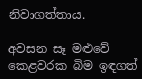නිවාගත්තාය.

අවසන සෑ මළුවේ කෙළවරක බිම ඉඳගත්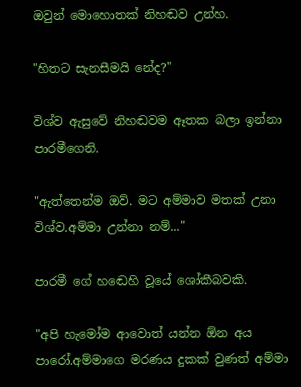ඔවුන් මොහොතක් නිහඬව උන්හ.

"හිතට සැනසීමයි නේද?"

විශ්ව ඇසුවේ නිහඬවම ඈතක බලා ඉන්නා පාරමීගෙනි.

"ඇත්තෙන්ම ඔව්. මට අම්මාව මතක් උනා විශ්ව.අම්මා උන්නා නම්..."

පාරමී ගේ හඬෙහි වූයේ ශෝකීබවකි.

"අපි හැමෝම ආවොත් යන්න ඕන අය පාරෝ.අම්මාගෙ මරණය දුකක් වුණත් අම්මා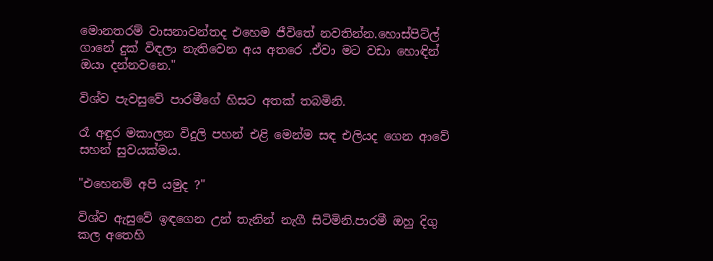මොනතරම් වාසනාවන්තද එහෙම ජීවිතේ නවතින්න.හොස්පිට්ල් ගානේ දුක් විඳලා නැතිවෙන අය අතරෙ .ඒවා මට වඩා හොඳින් ඔයා දන්නවනෙ."

විශ්ව පැවසුවේ පාරමීගේ හිසට අතක් තබමිනි.

රෑ අඳුර මකාලන විදුලි පහන් එළි මෙන්ම සඳ එලියද ගෙන ආවේ සහන් සුවයක්මය.

"එහෙනම් අපි යමුද ?"

විශ්ව ඇසුවේ ඉඳගෙන උන් තැනින් නැගී සිටිමිනි.පාරමී ඔහු දිගු කල අතෙහි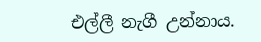එල්ලී නැගී උන්නාය.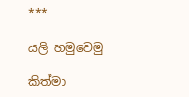***

යලි හමුවෙමු

කිත්මා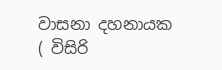වාසනා දහනායක ( විසිරි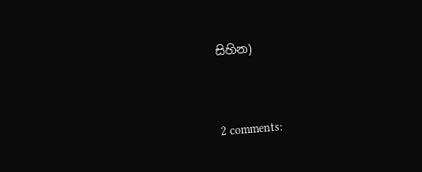සිහින)


2 comments: